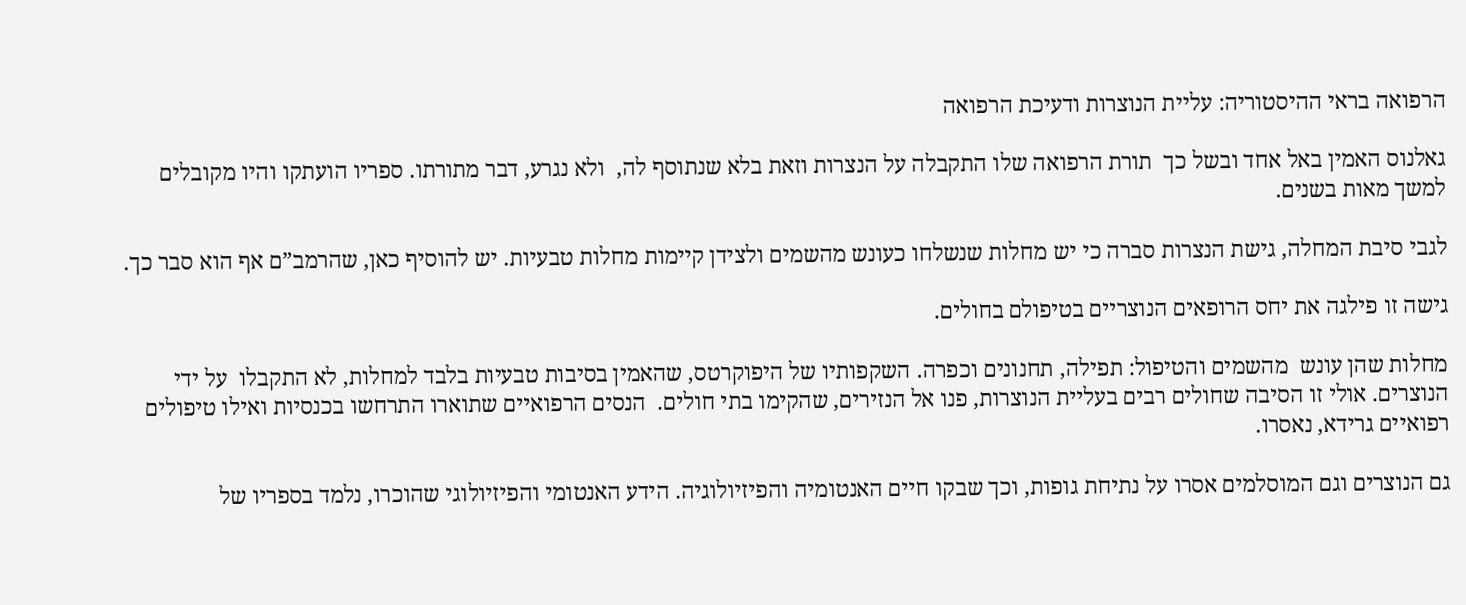הרפואה בראי ההיסטוריה: עליית הנוצרות ודעיכת הרפואה

גאלנוס האמין באל אחד ובשל כך  תורת הרפואה שלו התקבלה על הנצרות וזאת בלא שנתוסף לה,  ולא נגרע, דבר מתורתו. ספריו הועתקו והיו מקובלים למשך מאות בשנים.

לגבי סיבת המחלה, גישת הנצרות סברה כי יש מחלות שנשלחו כעונש מהשמים ולצידן קיימות מחלות טבעיות. יש להוסיף כאן, שהרמב”ם אף הוא סבר כך.

גישה זו פילגה את יחס הרופאים הנוצריים בטיפולם בחולים.

מחלות שהן עונש  מהשמים והטיפול: תפילה, תחנונים וכפרה. השקפותיו של היפוקרטס, שהאמין בסיבות טבעיות בלבד למחלות, לא התקבלו  על ידי הנוצרים. אולי זו הסיבה שחולים רבים בעליית הנוצרות, פנו אל הנזירים, שהקימו בתי חולים.  הנסים הרפואיים שתוארו התרחשו בכנסיות ואילו טיפולים  רפואיים גרידא, נאסרו.

גם הנוצרים וגם המוסלמים אסרו על נתיחת גופות, וכך שבקו חיים האנטומיה והפיזיולוגיה. הידע האנטומי והפיזיולוגי שהוכרו, נלמד בספריו של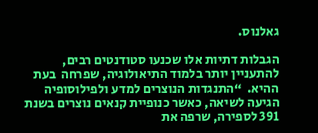גאלנוס.

הגבלות דתיות אלו שכנעו סטודנטים רבים, להתעניין יותר בלמוד התיאולוגיה, שפרחה  בעת ההיא.  “התנגדות הנוצרים למדע ולפילוסופיה הגיעה לשיאה, כאשר כנופיית קנאים נוצרים בשנת 391 לספירה, שרפה את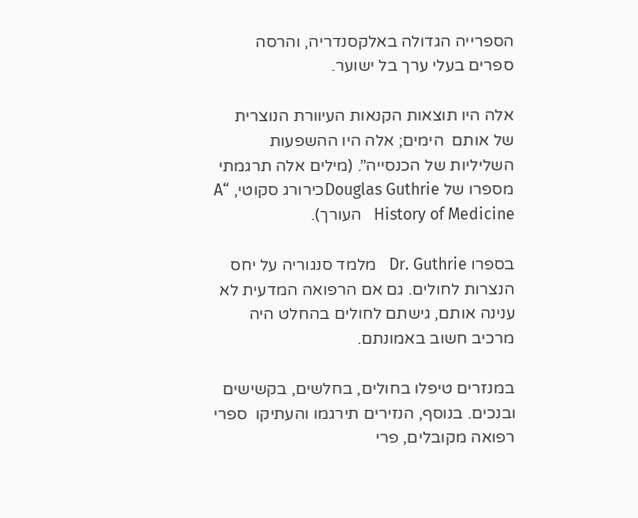הספרייה הגדולה באלקסנדריה, והרסה ספרים בעלי ערך בל ישוער.

אלה היו תוצאות הקנאות העיוורת הנוצרית של אותם  הימים; אלה היו ההשפעות השליליות של הכנסייה”. (מילים אלה תרגמתי מספרו של Douglas Guthrieכירורג סקוטי, “A History of Medicine   העורך).

בספרו Dr. Guthrie   מלמד סנגוריה על יחס הנצרות לחולים. גם אם הרפואה המדעית לא ענינה אותם, גישתם לחולים בהחלט היה מרכיב חשוב באמונתם.

במנזרים טיפלו בחולים, בחלשים, בקשישים ובנכים. בנוסף, הנזירים תירגמו והעתיקו  ספרי רפואה מקובלים, פרי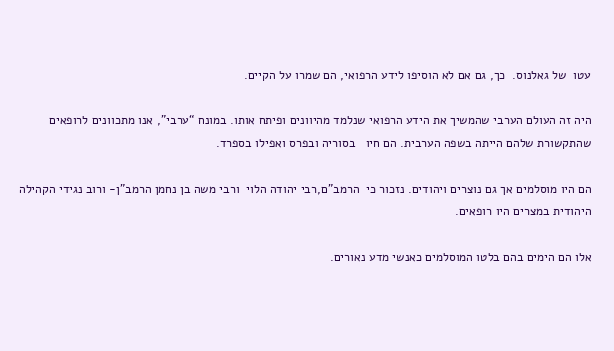עטו  של גאלנוס.  כך, גם אם לא הוסיפו לידע הרפואי, הם שמרו על הקיים.

היה זה העולם הערבי שהמשיך את הידע הרפואי שנלמד מהיוונים ופיתח אותו. במונח “ערבי”, אנו מתכוונים לרופאים שהתקשורת שלהם הייתה בשפה הערבית. הם חיו   בסוריה ובפרס ואפילו בספרד.

הם היו מוסלמים אך גם נוצרים ויהודים. נזכור כי  הרמב”ם,רבי יהודה הלוי  ורבי משה בן נחמן הרמב”ן- ורוב נגידי הקהילה היהודית במצרים היו רופאים.

אלו הם הימים בהם בלטו המוסלמים כאנשי מדע נאורים.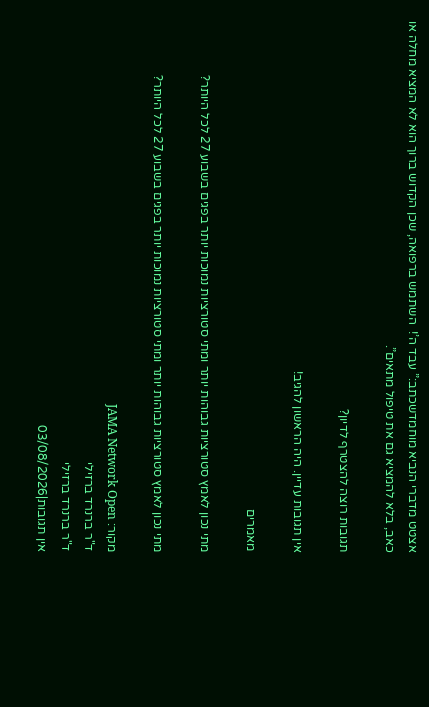אצטט מדברי הנביא מוחמדשכתב:” עבד ה’!  השתמש ברפואה, שכן הקדוש ברוך הוא לא המציא מחלה או כאב, בלא להמציא גם את טיפול מתאים”.

תגובות רוצה להצטרף לדיון?

אין תגובות עדיין. היה הראשון להגיב!

מאמרים

מתי נכון לאמץ סטורציות גבוהות יותר ומתי סטורציות נמוכות יותר בפגים בשבוע 27 לכל היותר?

מתי נכון לאמץ סטורציות גבוהות יותר ומתי סטורציות נמוכות יותר בפגים בשבוע 27 לכל היותר?

מקור: JAMA Network Open
ד"ר ברנרד ברזילי
ד"ר ברנרד ברזילי
אין תגובות|03/08/2026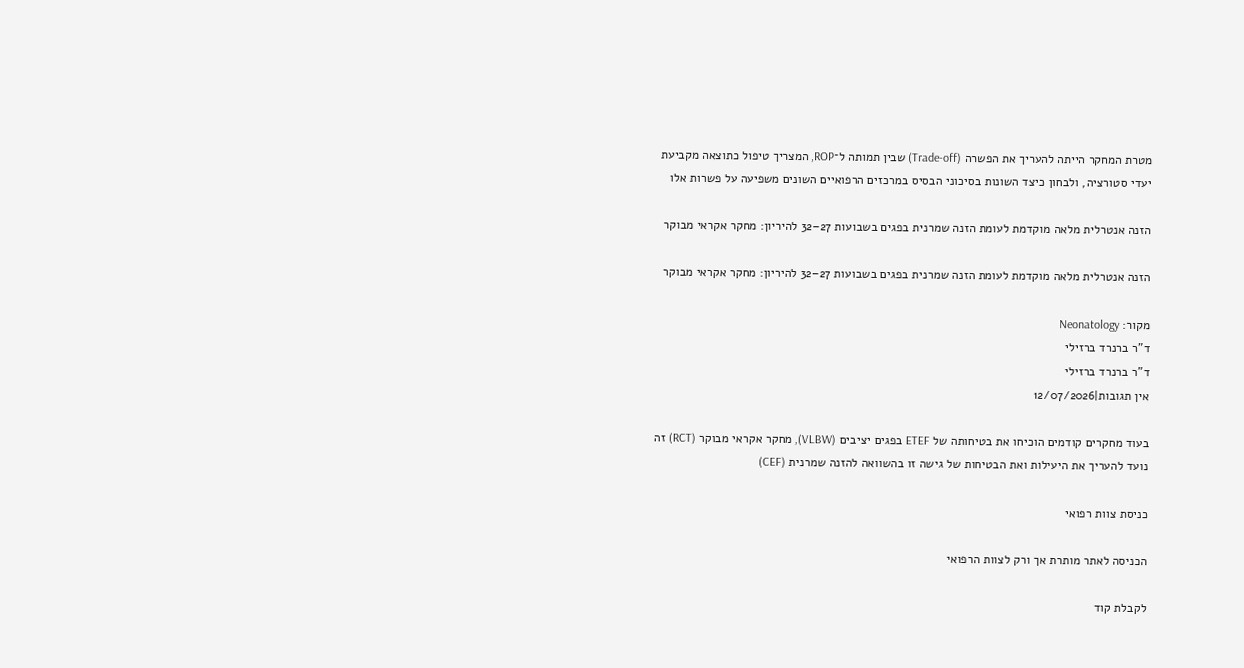מטרת המחקר הייתה להעריך את הפשרה (Trade-off) שבין תמותה ל־ROP, המצריך טיפול כתוצאה מקביעת יעדי סטורציה, ולבחון כיצד השונות בסיכוני הבסיס במרכזים הרפואיים השונים משפיעה על פשרות אלו

הזנה אנטרלית מלאה מוקדמת לעומת הזנה שמרנית בפגים בשבועות 27–32 להיריון: מחקר אקראי מבוקר

הזנה אנטרלית מלאה מוקדמת לעומת הזנה שמרנית בפגים בשבועות 27–32 להיריון: מחקר אקראי מבוקר

מקור: Neonatology
ד"ר ברנרד ברזילי
ד"ר ברנרד ברזילי
אין תגובות|12/07/2026

בעוד מחקרים קודמים הוכיחו את בטיחותה של ETEF בפגים יציבים (VLBW), מחקר אקראי מבוקר (RCT) זה נועד להעריך את היעילות ואת הבטיחות של גישה זו בהשוואה להזנה שמרנית (CEF)

כניסת צוות רפואי

הכניסה לאתר מותרת אך ורק לצוות הרפואי

לקבלת קוד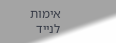אימות לנייד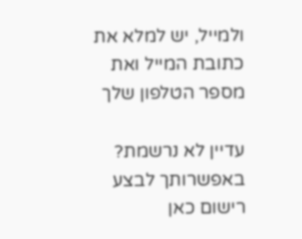ולמייל, יש למלא את כתובת המייל ואת מספר הטלפון שלך

עדיין לא נרשמת? באפשרותך לבצע רישום כאן